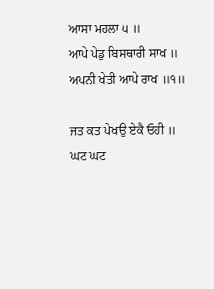ਆਸਾ ਮਹਲਾ ੫ ॥
ਆਪੇ ਪੇਡੁ ਬਿਸਥਾਰੀ ਸਾਖ ॥
ਅਪਨੀ ਖੇਤੀ ਆਪੇ ਰਾਖ ॥੧॥

ਜਤ ਕਤ ਪੇਖਉ ਏਕੈ ਓਹੀ ॥
ਘਟ ਘਟ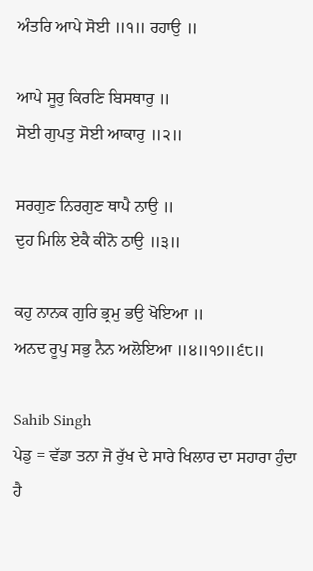ਅੰਤਰਿ ਆਪੇ ਸੋਈ ॥੧॥ ਰਹਾਉ ॥

ਆਪੇ ਸੂਰੁ ਕਿਰਣਿ ਬਿਸਥਾਰੁ ॥
ਸੋਈ ਗੁਪਤੁ ਸੋਈ ਆਕਾਰੁ ॥੨॥

ਸਰਗੁਣ ਨਿਰਗੁਣ ਥਾਪੈ ਨਾਉ ॥
ਦੁਹ ਮਿਲਿ ਏਕੈ ਕੀਨੋ ਠਾਉ ॥੩॥

ਕਹੁ ਨਾਨਕ ਗੁਰਿ ਭ੍ਰਮੁ ਭਉ ਖੋਇਆ ॥
ਅਨਦ ਰੂਪੁ ਸਭੁ ਨੈਨ ਅਲੋਇਆ ॥੪॥੧੭॥੬੮॥

Sahib Singh
ਪੇਡੁ = ਵੱਡਾ ਤਨਾ ਜੋ ਰੁੱਖ ਦੇ ਸਾਰੇ ਖਿਲਾਰ ਦਾ ਸਹਾਰਾ ਹੁੰਦਾ ਹੈ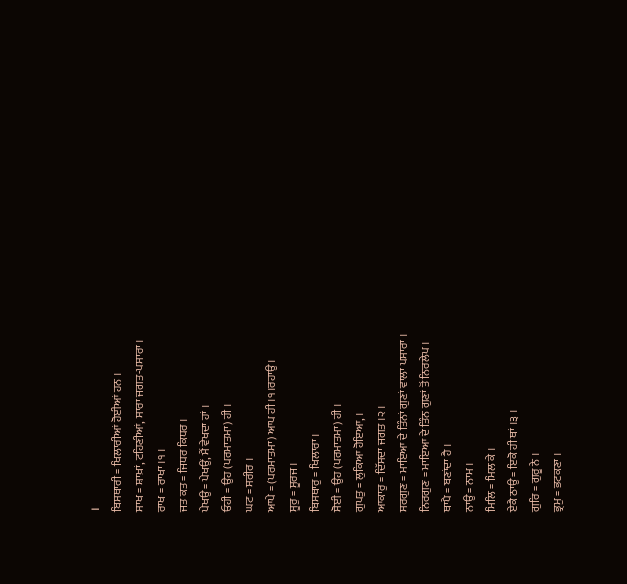।
ਬਿਸਥਾਰੀ = ਖਿਲਾਰੀਆਂ ਹੋਈਆਂ ਹਨ ।
ਸਾਖ = ਸ਼ਾਖ਼ਾਂ, ਟਹਿਣੀਆਂ, ਸਾਰਾ ਜਗਤ-ਪਸਾਰਾ ।
ਰਾਖ = ਰਾਖਾ ।੧ ।
ਜਤ ਕਤ = ਜਿਧਰ ਕਿਧਰ ।
ਪੇਖਉ = ਪੇਖਉਂ, ਮੈਂ ਵੇਖਦਾ ਹਾਂ ।
ਓਹੀ = ਉਹ (ਪਰਮਾਤਮਾ) ਹੀ ।
ਘਟ = ਸਰੀਰ ।
ਆਪੇ = (ਪਰਮਾਤਮਾ) ਆਪ ਹੀ ।੧।ਰਹਾਉ ।
ਸੂਰੁ = ਸੂਰਜ ।
ਬਿਸਥਾਰੁ = ਖਿਲਾਰਾ ।
ਸੋਈ = ਉਹ (ਪਰਮਾਤਮਾ) ਹੀ ।
ਗੁਪਤੁ = ਲੁਕਿਆ ਹੋਇਆ, ।
ਆਕਾਰੁ = ਦਿੱਸਦਾ ਜਗਤ ।੨ ।
ਸਰਗੁਣ = ਮਾਇਆ ਦੇ ਤਿੰਨਾਂ ਗੁਣਾਂ ਵਾਲਾ ਪਸਾਰਾ ।
ਨਿਰਗੁਣ = ਮਾਇਆ ਦੇ ਤਿੰਨ ਗੁਣਾਂ ਤੋਂ ਨਿਰਲੇਪ ।
ਥਾਪੈ = ਬਣਾਂਦਾ ਹੈ ।
ਨਾਉ = ਨਾਮ ।
ਮਿਲਿ = ਮਿਲ ਕੇ ।
ਏਕੈ ਠਾਉ = ਇਕੋ ਹੀ ਥਾਂ ।੩ ।
ਗੁਰਿ = ਗੁਰੂ ਨੇ ।
ਭ੍ਰਮੁ = ਭਟਕਣਾ ।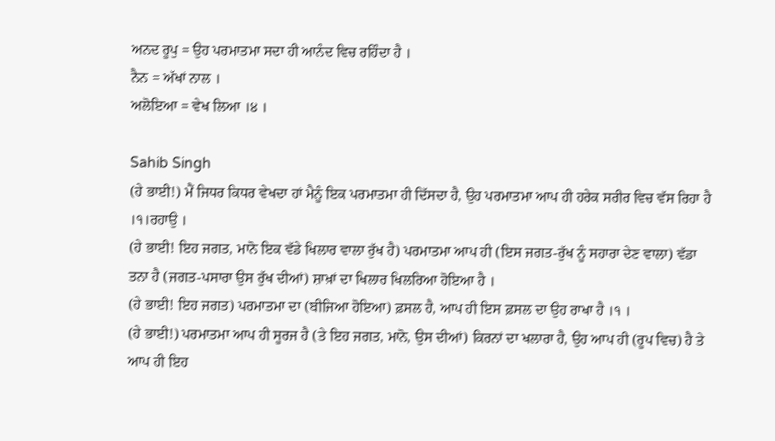ਅਨਦ ਰੂਪੁ = ਉਹ ਪਰਮਾਤਮਾ ਸਦਾ ਹੀ ਆਨੰਦ ਵਿਚ ਰਹਿੰਦਾ ਹੈ ।
ਨੈਨ = ਅੱਖਾਂ ਨਾਲ ।
ਅਲੋਇਆ = ਵੇਖ ਲਿਆ ।੪ ।

Sahib Singh
(ਹੇ ਭਾਈ!) ਮੈਂ ਜਿਧਰ ਕਿਧਰ ਵੇਖਦਾ ਹਾਂ ਮੈਨੂੰ ਇਕ ਪਰਮਾਤਮਾ ਹੀ ਦਿੱਸਦਾ ਹੈ, ਉਹ ਪਰਮਾਤਮਾ ਆਪ ਹੀ ਹਰੇਕ ਸਰੀਰ ਵਿਚ ਵੱਸ ਰਿਹਾ ਹੈ ।੧।ਰਹਾਉ ।
(ਹੇ ਭਾਈ! ਇਹ ਜਗਤ, ਮਾਨੋ ਇਕ ਵੱਡੇ ਖਿਲਾਰ ਵਾਲਾ ਰੁੱਖ ਹੈ) ਪਰਮਾਤਮਾ ਆਪ ਹੀ (ਇਸ ਜਗਤ-ਰੁੱਖ ਨੂੰ ਸਹਾਰਾ ਦੇਣ ਵਾਲਾ) ਵੱਡਾ ਤਨਾ ਹੈ (ਜਗਤ-ਪਸਾਰਾ ਉਸ ਰੁੱਖ ਦੀਆਂ) ਸ਼ਾਖ਼ਾਂ ਦਾ ਖਿਲਾਰ ਖਿਲਰਿਆ ਹੋਇਆ ਹੈ ।
(ਹੇ ਭਾਈ! ਇਹ ਜਗਤ) ਪਰਮਾਤਮਾ ਦਾ (ਬੀਜਿਆ ਹੋਇਆ) ਫ਼ਸਲ ਹੈ, ਆਪ ਹੀ ਇਸ ਫ਼ਸਲ ਦਾ ਉਹ ਰਾਖਾ ਹੈ ।੧ ।
(ਹੇ ਭਾਈ!) ਪਰਮਾਤਮਾ ਆਪ ਹੀ ਸੂਰਜ ਹੈ (ਤੇ ਇਹ ਜਗਤ, ਮਾਨੋ, ਉਸ ਦੀਆਂ) ਕਿਰਨਾਂ ਦਾ ਖਲਾਰਾ ਹੈ, ਉਹ ਆਪ ਹੀ (ਰੂਪ ਵਿਚ) ਹੈ ਤੇ ਆਪ ਹੀ ਇਹ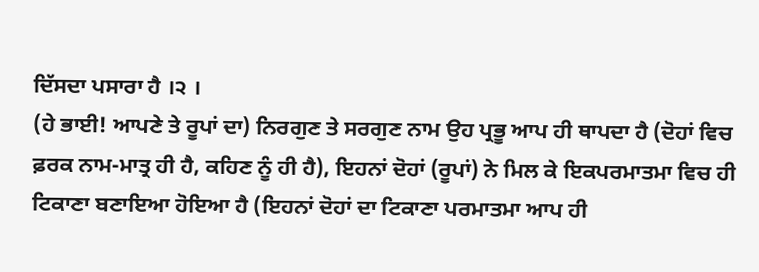ਦਿੱਸਦਾ ਪਸਾਰਾ ਹੈ ।੨ ।
(ਹੇ ਭਾਈ! ਆਪਣੇ ਤੇ ਰੂਪਾਂ ਦਾ) ਨਿਰਗੁਣ ਤੇ ਸਰਗੁਣ ਨਾਮ ਉਹ ਪ੍ਰਭੂ ਆਪ ਹੀ ਥਾਪਦਾ ਹੈ (ਦੋਹਾਂ ਵਿਚ ਫ਼ਰਕ ਨਾਮ-ਮਾਤ੍ਰ ਹੀ ਹੈ, ਕਹਿਣ ਨੂੰ ਹੀ ਹੈ), ਇਹਨਾਂ ਦੋਹਾਂ (ਰੂਪਾਂ) ਨੇ ਮਿਲ ਕੇ ਇਕਪਰਮਾਤਮਾ ਵਿਚ ਹੀ ਟਿਕਾਣਾ ਬਣਾਇਆ ਹੋਇਆ ਹੈ (ਇਹਨਾਂ ਦੋਹਾਂ ਦਾ ਟਿਕਾਣਾ ਪਰਮਾਤਮਾ ਆਪ ਹੀ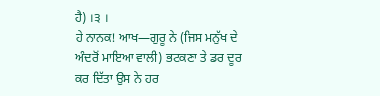ਹੈ) ।੩ ।
ਹੇ ਨਾਨਕ! ਆਖ—ਗੁਰੂ ਨੇ (ਜਿਸ ਮਨੁੱਖ ਦੇ ਅੰਦਰੋਂ ਮਾਇਆ ਵਾਲੀ) ਭਟਕਣਾ ਤੇ ਡਰ ਦੂਰ ਕਰ ਦਿੱਤਾ ਉਸ ਨੇ ਹਰ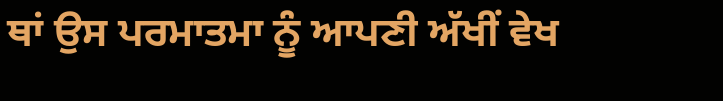ਥਾਂ ਉਸ ਪਰਮਾਤਮਾ ਨੂੰ ਆਪਣੀ ਅੱਖੀਂ ਵੇਖ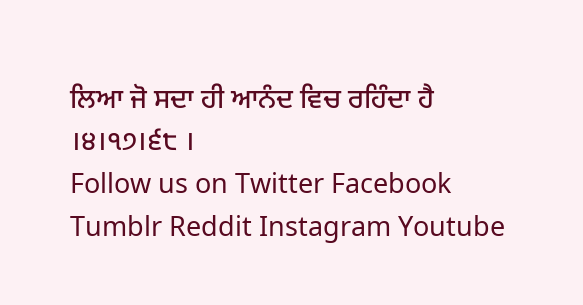ਲਿਆ ਜੋ ਸਦਾ ਹੀ ਆਨੰਦ ਵਿਚ ਰਹਿੰਦਾ ਹੈ ।੪।੧੭।੬੮ ।
Follow us on Twitter Facebook Tumblr Reddit Instagram Youtube